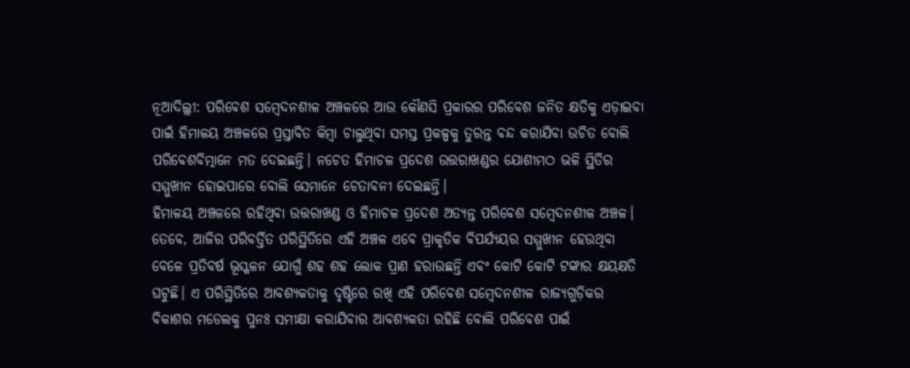ନୂଆଦିଲ୍ଲୀ: ପରିବେଶ ସମ୍ବେଦନଶୀଳ ଅଞ୍ଚଳରେ ଆଉ କୌଣସି ପ୍ରକାରର ପରିବେଶ ଜନିତ କ୍ଷତିକୁ ଏଡ଼ାଇବା ପାଇଁ ହିମାଳୟ ଅଞ୍ଚଳରେ ପ୍ରସ୍ତାବିତ କିମ୍ବା ଚାଲୁଥିବା ସମସ୍ତ ପ୍ରକଳ୍ପକୁ ତୁରନ୍ତ ବନ୍ଦ କରାଯିବା ଉଚିତ ବୋଲି ପରିବେଶବିତ୍ମାନେ ମତ ଦେଇଛନ୍ତି। ନଚେତ ହିମାଚଳ ପ୍ରଦେଶ ଉତ୍ତରାଖଣ୍ଡର ଯୋଶୀମଠ ଭଳି ସ୍ଥିତିର ସମ୍ମୁଖୀନ ହୋଇପାରେ ବୋଲି ସେମାନେ ଚେତାବନୀ ଦେଇଛନ୍ତି।
ହିମାଳୟ ଅଞ୍ଚଳରେ ରହିଥିବା ଉତ୍ତରାଖଣ୍ଡ ଓ ହିମାଚଳ ପ୍ରଦେଶ ଅତ୍ୟନ୍ତ ପରିବେଶ ସମ୍ବେଦନଶୀଳ ଅଞ୍ଚଳ। ତେବେ, ଆଜିର ପରିବର୍ତ୍ତିତ ପରିସ୍ଥିତିରେ ଏହି ଅଞ୍ଚଳ ଏବେ ପ୍ରାକୃତିକ ବିପର୍ଯ୍ୟୟର ସମ୍ମୁଖୀନ ହେଉଥିବା ବେଳେ ପ୍ରତିବର୍ଷ ଭୂସ୍ଖଳନ ଯୋଗୁଁ ଶହ ଶହ ଲୋକ ପ୍ରାଣ ହରାଉଛନ୍ତି ଏବଂ କୋଟି କୋଟି ଟଙ୍କାର କ୍ଷୟକ୍ଷତି ଘଟୁଛି। ଏ ପରିସ୍ଥିତିରେ ଆବଶ୍ୟକତାକୁ ଦୃଷ୍ଟିରେ ରଖି ଏହି ପରିବେଶ ସମ୍ବେଦନଶୀଳ ରାଜ୍ୟଗୁଡ଼ିକର ବିକାଶର ମଡେଲକୁ ପୁନଃ ସମୀକ୍ଷା କରାଯିବାର ଆବଶ୍ୟକତା ରହିଛି ବୋଲି ପରିବେଶ ପାଇଁ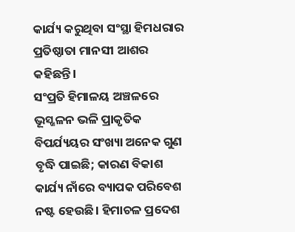କାର୍ଯ୍ୟ କରୁଥିବା ସଂସ୍ଥା ହିମଧରାର ପ୍ରତିଷ୍ଠାତା ମାନସୀ ଆଶର କହିଛନ୍ତି।
ସଂପ୍ରତି ହିମାଳୟ ଅଞ୍ଚଳରେ ଭୂସ୍ଖଳନ ଭଳି ପ୍ରାକୃତିକ ବିପର୍ଯ୍ୟୟର ସଂଖ୍ୟା ଅନେକ ଗୁଣ ବୃଦ୍ଧି ପାଇଛି; କାରଣ ବିକାଶ କାର୍ଯ୍ୟ ନାଁରେ ବ୍ୟାପକ ପରିବେଶ ନଷ୍ଟ ହେଉଛି। ହିମାଚଳ ପ୍ରଦେଶ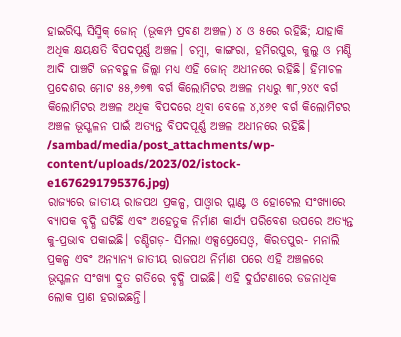ହାଇରିସ୍କ ସିସ୍ମିକ୍ ଜୋନ୍ (ଭୂକମ୍ପ ପ୍ରବଣ ଅଞ୍ଚଳ) ୪ ଓ ୫ରେ ରହିଛି; ଯାହାକି ଅଧିକ କ୍ଷୟକ୍ଷତି ବିପଦପୂର୍ଣ୍ଣ ଅଞ୍ଚଳ। ଚମ୍ବା, କାଙ୍ଗରା, ହମିରପୁର, କୁଲୁ ଓ ମଣ୍ଡି ଆଦି ପାଞ୍ଚଟି ଜନବହୁଳ ଜିଲ୍ଲା ମଧ୍ୟ ଏହି ଜୋନ୍ ଅଧୀନରେ ରହିଛି। ହିମାଚଳ ପ୍ରଦେଶର ମୋଟ ୫୫,୬୭୩ ବର୍ଗ କିଲୋମିଟର ଅଞ୍ଚଳ ମଧ୍ୟରୁ ୩୮,୨୪୯ ବର୍ଗ କିଲୋମିଟର ଅଞ୍ଚଳ ଅଧିକ ବିପଦରେ ଥିବା ବେଳେ ୪,୪୬୧ ବର୍ଗ କିଲୋମିଟର ଅଞ୍ଚଳ ଭୂସ୍ଖଳନ ପାଇଁ ଅତ୍ୟନ୍ତ ବିପଦପୂର୍ଣ୍ଣ ଅଞ୍ଚଳ ଅଧୀନରେ ରହିଛି।
/sambad/media/post_attachments/wp-content/uploads/2023/02/istock-e1676291795376.jpg)
ରାଜ୍ୟରେ ଜାତୀୟ ରାଜପଥ ପ୍ରକଳ୍ପ, ପାଓ୍ଵାର ପ୍ଲାଣ୍ଟ ଓ ହୋଟେଲ ସଂଖ୍ୟାରେ ବ୍ୟାପକ ବୃଦ୍ଧି ଘଟିଛି ଏବଂ ଅହେତୁକ ନିର୍ମାଣ କାର୍ଯ୍ୟ ପରିବେଶ ଉପରେ ଅତ୍ୟନ୍ତ କୁ-ପ୍ରଭାବ ପକାଇଛି। ଚଣ୍ଡିଗଡ଼- ସିମଲା ଏକ୍ସପ୍ରେସେଓ୍ଵ, କିରତପୁର- ମନାଲି ପ୍ରକଳ୍ପ ଏବଂ ଅନ୍ୟାନ୍ୟ ଜାତୀୟ ରାଜପଥ ନିର୍ମାଣ ପରେ ଏହି ଅଞ୍ଚଳରେ ଭୂସ୍ଖଳନ ସଂଖ୍ୟା ଦ୍ରୁତ ଗତିରେ ବୃଦ୍ଧି ପାଇଛି। ଏହି ଦୁର୍ଘଟଣାରେ ଡଜନାଧିକ ଲୋକ ପ୍ରାଣ ହରାଇଛନ୍ତି।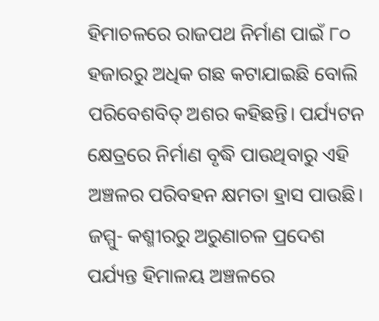ହିମାଚଳରେ ରାଜପଥ ନିର୍ମାଣ ପାଇଁ ୮୦ ହଜାରରୁ ଅଧିକ ଗଛ କଟାଯାଇଛି ବୋଲି ପରିବେଶବିତ୍ ଅଶର କହିଛନ୍ତି। ପର୍ଯ୍ୟଟନ କ୍ଷେତ୍ରରେ ନିର୍ମାଣ ବୃଦ୍ଧି ପାଉଥିବାରୁ ଏହି ଅଞ୍ଚଳର ପରିବହନ କ୍ଷମତା ହ୍ରାସ ପାଉଛି।
ଜମ୍ମୁ- କଶ୍ମୀରରୁ ଅରୁଣାଚଳ ପ୍ରଦେଶ ପର୍ଯ୍ୟନ୍ତ ହିମାଳୟ ଅଞ୍ଚଳରେ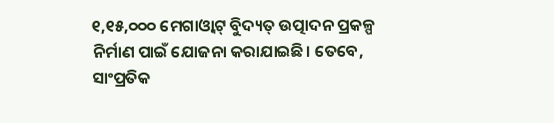୧,୧୫,୦୦୦ ମେଗାଓ୍ଵାଟ୍ ବିୁଦ୍ୟତ୍ ଉତ୍ପାଦନ ପ୍ରକଳ୍ପ ନିର୍ମାଣ ପାଇଁ ଯୋଜନା କରାଯାଇଛି। ତେବେ, ସାଂପ୍ରତିକ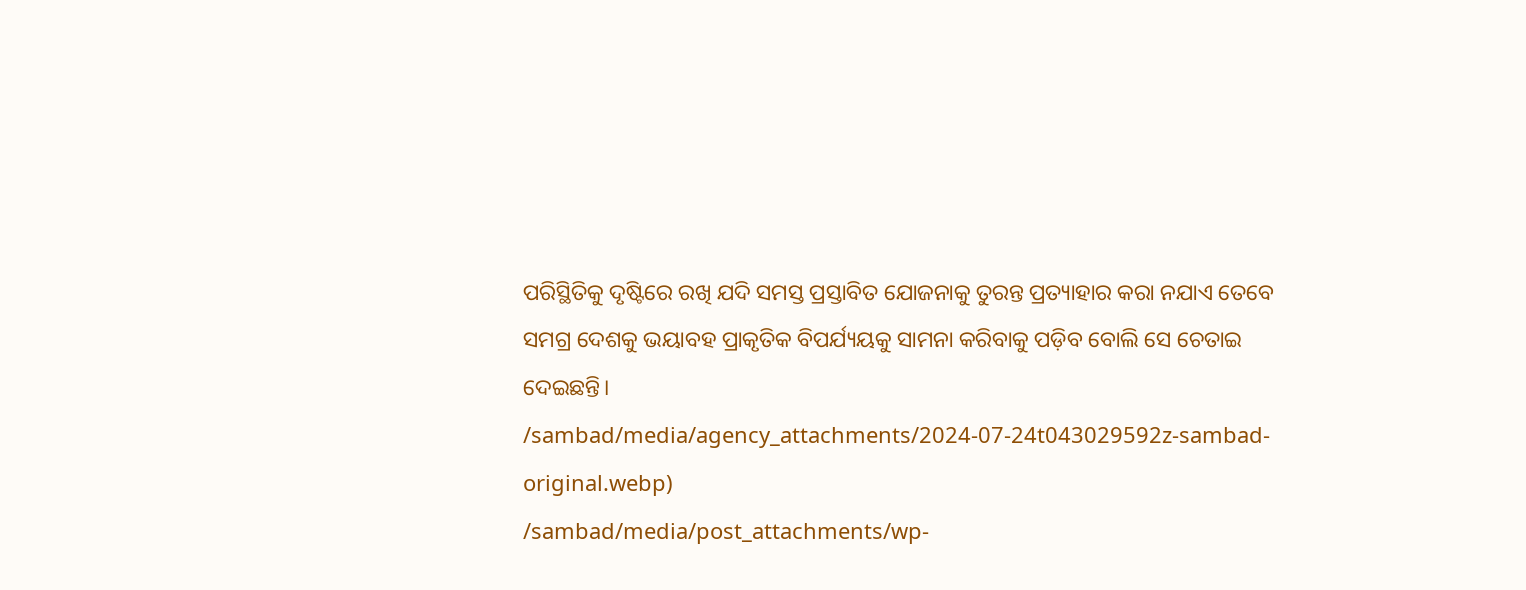ପରିସ୍ଥିତିକୁ ଦୃଷ୍ଟିରେ ରଖି ଯଦି ସମସ୍ତ ପ୍ରସ୍ତାବିତ ଯୋଜନାକୁ ତୁରନ୍ତ ପ୍ରତ୍ୟାହାର କରା ନଯାଏ ତେବେ ସମଗ୍ର ଦେଶକୁ ଭୟାବହ ପ୍ରାକୃତିକ ବିପର୍ଯ୍ୟୟକୁ ସାମନା କରିବାକୁ ପଡ଼ିବ ବୋଲି ସେ ଚେତାଇ ଦେଇଛନ୍ତି।
/sambad/media/agency_attachments/2024-07-24t043029592z-sambad-original.webp)
/sambad/media/post_attachments/wp-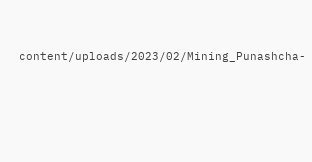content/uploads/2023/02/Mining_Punashcha-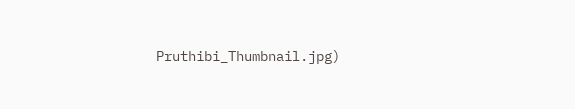Pruthibi_Thumbnail.jpg)